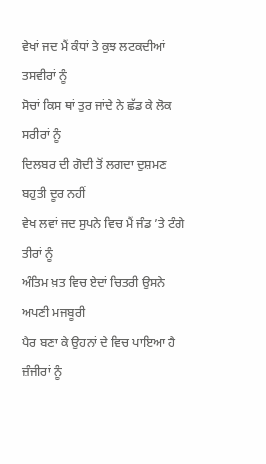ਵੇਖਾਂ ਜਦ ਮੈਂ ਕੰਧਾਂ ਤੇ ਕੁਝ ਲਟਕਦੀਆਂ ਤਸਵੀਰਾਂ ਨੂੰ
ਸੋਚਾਂ ਕਿਸ ਥਾਂ ਤੁਰ ਜਾਂਦੇ ਨੇ ਛੱਡ ਕੇ ਲੋਕ ਸਰੀਰਾਂ ਨੂੰ
ਦਿਲਬਰ ਦੀ ਗੋਦੀ ਤੋਂ ਲਗਦਾ ਦੁਸ਼ਮਣ ਬਹੁਤੀ ਦੂਰ ਨਹੀਂ
ਵੇਖ ਲਵਾਂ ਜਦ ਸੁਪਨੇ ਵਿਚ ਮੈਂ ਜੰਡ ’ਤੇ ਟੰਗੇ ਤੀਰਾਂ ਨੂੰ
ਅੰਤਿਮ ਖ਼ਤ ਵਿਚ ਏਦਾਂ ਚਿਤਰੀ ਉਸਨੇ ਅਪਣੀ ਮਜਬੂਰੀ
ਪੈਰ ਬਣਾ ਕੇ ਉਹਨਾਂ ਦੇ ਵਿਚ ਪਾਇਆ ਹੈ ਜ਼ੰਜੀਰਾਂ ਨੂੰ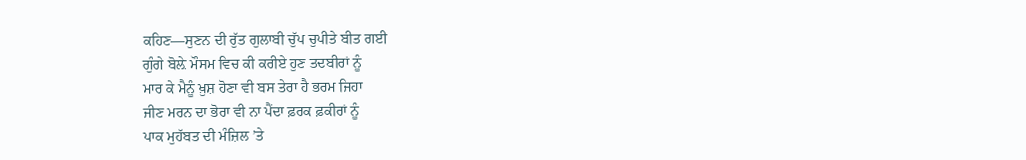ਕਹਿਣ—ਸੁਣਨ ਦੀ ਰੁੱਤ ਗੁਲਾਬੀ ਚੁੱਪ ਚੁਪੀਤੇ ਬੀਤ ਗਈ
ਗੁੰਗੇ ਬੋਲ਼ੇ ਮੌਸਮ ਵਿਚ ਕੀ ਕਰੀਏ ਹੁਣ ਤਦਬੀਰਾਂ ਨੂੰ
ਮਾਰ ਕੇ ਮੈਨੂੰ ਖ਼ੁਸ਼ ਹੋਣਾ ਵੀ ਬਸ ਤੇਰਾ ਹੈ ਭਰਮ ਜਿਹਾ
ਜੀਣ ਮਰਨ ਦਾ ਭੋਰਾ ਵੀ ਨਾ ਪੈਂਦਾ ਫ਼ਰਕ ਫ਼ਕੀਰਾਂ ਨੂੰ
ਪਾਕ ਮੁਹੱਬਤ ਦੀ ਮੰਜ਼ਿਲ ’ਤੇ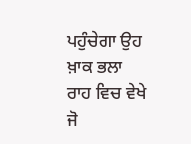ਪਹੁੰਚੇਗਾ ਉਹ ਖ਼ਾਕ ਭਲਾ
ਰਾਹ ਵਿਚ ਵੇਖੇ ਜੋ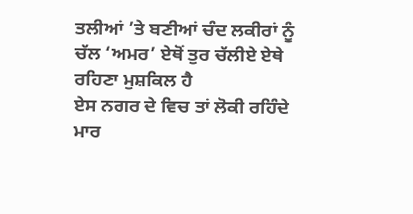ਤਲੀਆਂ ’ਤੇ ਬਣੀਆਂ ਚੰਦ ਲਕੀਰਾਂ ਨੂੰ
ਚੱਲ ‘ਅਮਰ’ ਏਥੋਂ ਤੁਰ ਚੱਲੀਏ ਏਥੇ ਰਹਿਣਾ ਮੁਸ਼ਕਿਲ ਹੈ
ਏਸ ਨਗਰ ਦੇ ਵਿਚ ਤਾਂ ਲੋਕੀ ਰਹਿੰਦੇ ਮਾਰ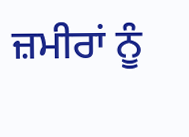ਜ਼ਮੀਰਾਂ ਨੂੰ